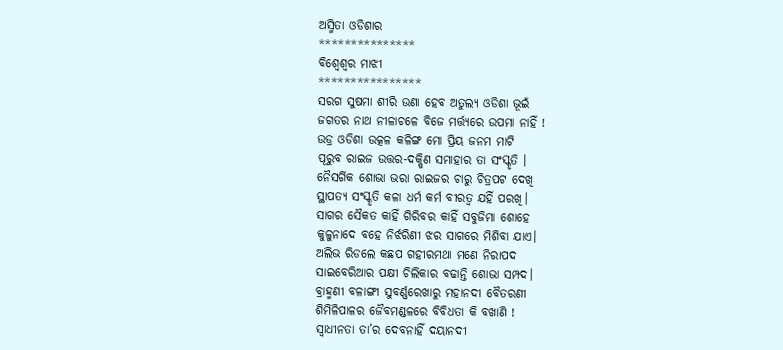ଅସ୍ମିତା ଓଡିଶାର
***************
ବିଶ୍ୱେଶ୍ୱର ମାଝୀ
****************
ସରଗ ସୁଷମା ଶୀରି ଉଣା ହେବ ଅତୁଲ୍ୟ ଓଡିଶା ଭୂଇଁ
ଜଗତର ନାଥ ନୀଳାଚଳେ ବିଜେ ମର୍ତ୍ତ୍ୟରେ ଉପମା ନାହିଁ !
ଉଡ୍ର ଓଡିଶା ଉତ୍କଳ କଳିଙ୍ଗ ମୋ ପ୍ରିୟ ଜନମ ମାଟି
ପୂରୁବ ରାଇଜ ଉତ୍ତର-ଦକ୍ଷିଣ ସମାହାର ତା ସଂସ୍କୃତି ।
ନୈସର୍ଗିକ ଶୋଭା ଭରା ରାଇଜର ଚାରୁ ଚିତ୍ରପଟ ଦେଖି
ସ୍ଥାପତ୍ୟ ସଂସ୍କୃତି କଳା ଧର୍ମ କର୍ମ ବୀରତ୍ଵ ଯହିଁ ପରଖି।
ସାଗର ସୈକତ କାହିଁ ଗିରିବର କାହିଁ ସବୁଜିମା ଶୋହେ
କୁଳୁନାଦେ ବହେ ନିର୍ଝରିଣୀ ଝର ସାଗରେ ମିଶିବା ଯାଏ।
ଅଲିଭ ରିଡଲେ କଛପ ଗହୀରମଥା ମଣେ ନିରାପଦ
ସାଇବେରିଆର ପକ୍ଷୀ ଚିଲିକାର ବଢାନ୍ତି ଶୋଭା ସମ୍ପଦ।
ବ୍ରାହ୍ମଣୀ ବଳାଙ୍ଗୀ ସୁବର୍ଣ୍ଣରେଖାରୁ ମହାନଦୀ ବୈତରଣୀ
ଶିମିଳିପାଳର ଜୈବମଣ୍ଡଳରେ ବିବିଧତା କି ବଖାଣି !
ସ୍ୱାଧୀନତା ତା’ର ଦେବନାହିଁ ଦୟାନଦୀ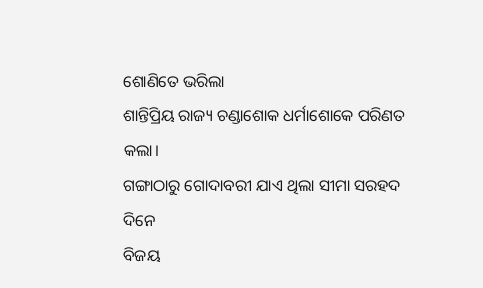ଶୋଣିତେ ଭରିଲା
ଶାନ୍ତିପ୍ରିୟ ରାଜ୍ୟ ଚଣ୍ଡାଶୋକ ଧର୍ମାଶୋକେ ପରିଣତ କଲା।
ଗଙ୍ଗାଠାରୁ ଗୋଦାବରୀ ଯାଏ ଥିଲା ସୀମା ସରହଦ ଦିନେ
ବିଜୟ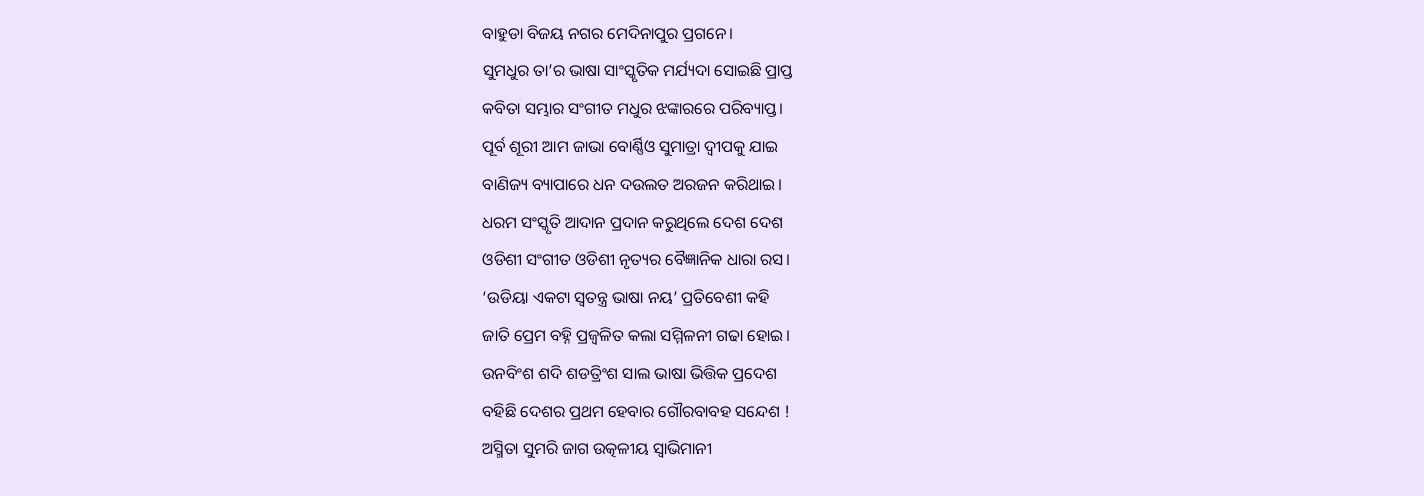ବାହୁଡା ବିଜୟ ନଗର ମେଦିନାପୁର ପ୍ରଗନେ।
ସୁମଧୁର ତା’ର ଭାଷା ସାଂସ୍କୃତିକ ମର୍ଯ୍ୟଦା ସୋଇଛି ପ୍ରାପ୍ତ
କବିତା ସମ୍ଭାର ସଂଗୀତ ମଧୁର ଝଙ୍କାରରେ ପରିବ୍ୟାପ୍ତ।
ପୂର୍ବ ଶୂରୀ ଆମ ଜାଭା ବୋର୍ଣ୍ଣିଓ ସୁମାତ୍ରା ଦ୍ୱୀପକୁ ଯାଇ
ବାଣିଜ୍ୟ ବ୍ୟାପାରେ ଧନ ଦଉଲତ ଅରଜନ କରିଥାଇ।
ଧରମ ସଂସ୍କୃତି ଆଦାନ ପ୍ରଦାନ କରୁଥିଲେ ଦେଶ ଦେଶ
ଓଡିଶୀ ସଂଗୀତ ଓଡିଶୀ ନୃତ୍ୟର ବୈଜ୍ଞାନିକ ଧାରା ରସ।
‘ଉଡିୟା ଏକଟା ସ୍ୱତନ୍ତ୍ର ଭାଷା ନୟ’ ପ୍ରତିବେଶୀ କହି
ଜାତି ପ୍ରେମ ବହ୍ନି ପ୍ରଜ୍ୱଳିତ କଲା ସମ୍ମିଳନୀ ଗଢା ହୋଇ।
ଉନବିଂଶ ଶଦି ଶଡତ୍ରିଂଶ ସାଲ ଭାଷା ଭିତ୍ତିକ ପ୍ରଦେଶ
ବହିଛି ଦେଶର ପ୍ରଥମ ହେବାର ଗୌରବାବହ ସନ୍ଦେଶ !
ଅସ୍ମିତା ସୁମରି ଜାଗ ଉତ୍କଳୀୟ ସ୍ୱାଭିମାନୀ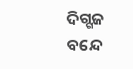ଦିଗ୍ଗଜ
ବନ୍ଦେ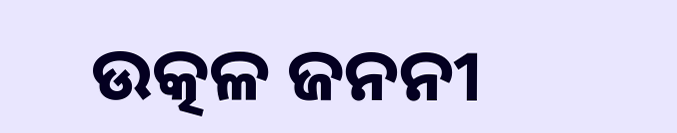ଉତ୍କଳ ଜନନୀ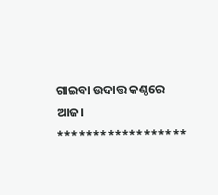ଗାଇବା ଉଦାତ୍ତ କଣ୍ଠରେ ଆଜ।
******************